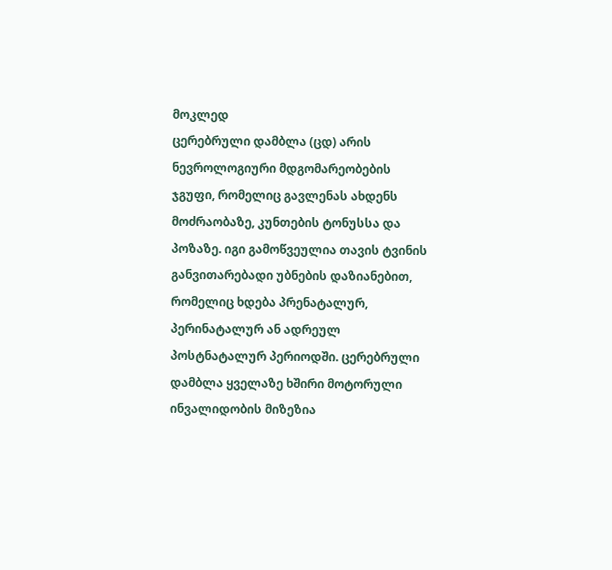მოკლედ
ცერებრული დამბლა (ცდ) არის ნევროლოგიური მდგომარეობების ჯგუფი, რომელიც გავლენას ახდენს მოძრაობაზე, კუნთების ტონუსსა და პოზაზე. იგი გამოწვეულია თავის ტვინის განვითარებადი უბნების დაზიანებით, რომელიც ხდება პრენატალურ, პერინატალურ ან ადრეულ პოსტნატალურ პერიოდში. ცერებრული დამბლა ყველაზე ხშირი მოტორული ინვალიდობის მიზეზია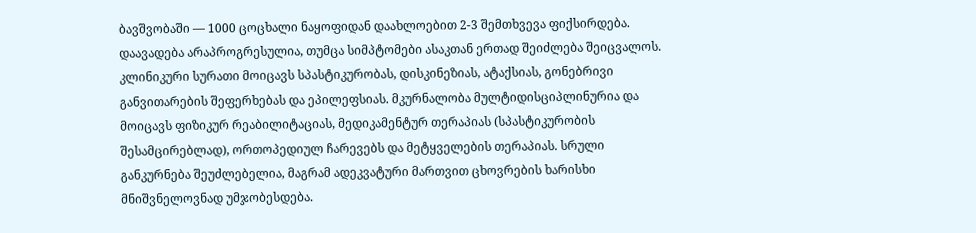ბავშვობაში — 1000 ცოცხალი ნაყოფიდან დაახლოებით 2-3 შემთხვევა ფიქსირდება. დაავადება არაპროგრესულია, თუმცა სიმპტომები ასაკთან ერთად შეიძლება შეიცვალოს. კლინიკური სურათი მოიცავს სპასტიკურობას, დისკინეზიას, ატაქსიას, გონებრივი განვითარების შეფერხებას და ეპილეფსიას. მკურნალობა მულტიდისციპლინურია და მოიცავს ფიზიკურ რეაბილიტაციას, მედიკამენტურ თერაპიას (სპასტიკურობის შესამცირებლად), ორთოპედიულ ჩარევებს და მეტყველების თერაპიას. სრული განკურნება შეუძლებელია, მაგრამ ადეკვატური მართვით ცხოვრების ხარისხი მნიშვნელოვნად უმჯობესდება.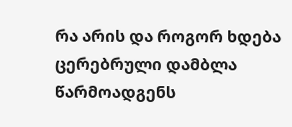რა არის და როგორ ხდება
ცერებრული დამბლა წარმოადგენს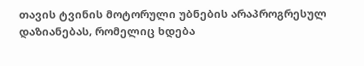თავის ტვინის მოტორული უბნების არაპროგრესულ დაზიანებას, რომელიც ხდება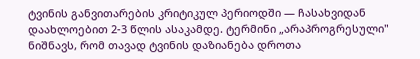ტვინის განვითარების კრიტიკულ პერიოდში — ჩასახვიდან დაახლოებით 2-3 წლის ასაკამდე. ტერმინი „არაპროგრესული" ნიშნავს, რომ თავად ტვინის დაზიანება დროთა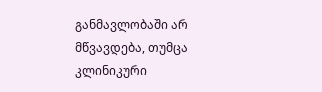განმავლობაში არ მწვავდება, თუმცა კლინიკური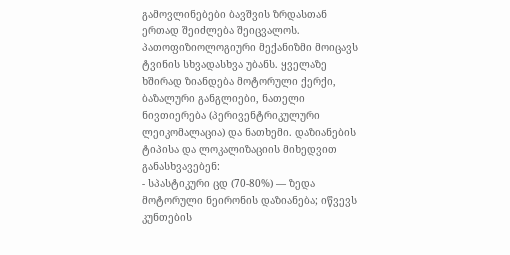გამოვლინებები ბავშვის ზრდასთან ერთად შეიძლება შეიცვალოს.
პათოფიზიოლოგიური მექანიზმი მოიცავს ტვინის სხვადასხვა უბანს. ყველაზე ხშირად ზიანდება მოტორული ქერქი, ბაზალური განგლიები, ნათელი ნივთიერება (პერივენტრიკულური ლეიკომალაცია) და ნათხემი. დაზიანების ტიპისა და ლოკალიზაციის მიხედვით განასხვავებენ:
- სპასტიკური ცდ (70-80%) — ზედა მოტორული ნეირონის დაზიანება; იწვევს კუნთების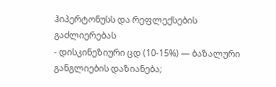ჰიპერტონუსს და რეფლექსების გაძლიერებას
- დისკინეზიური ცდ (10-15%) — ბაზალური განგლიების დაზიანება;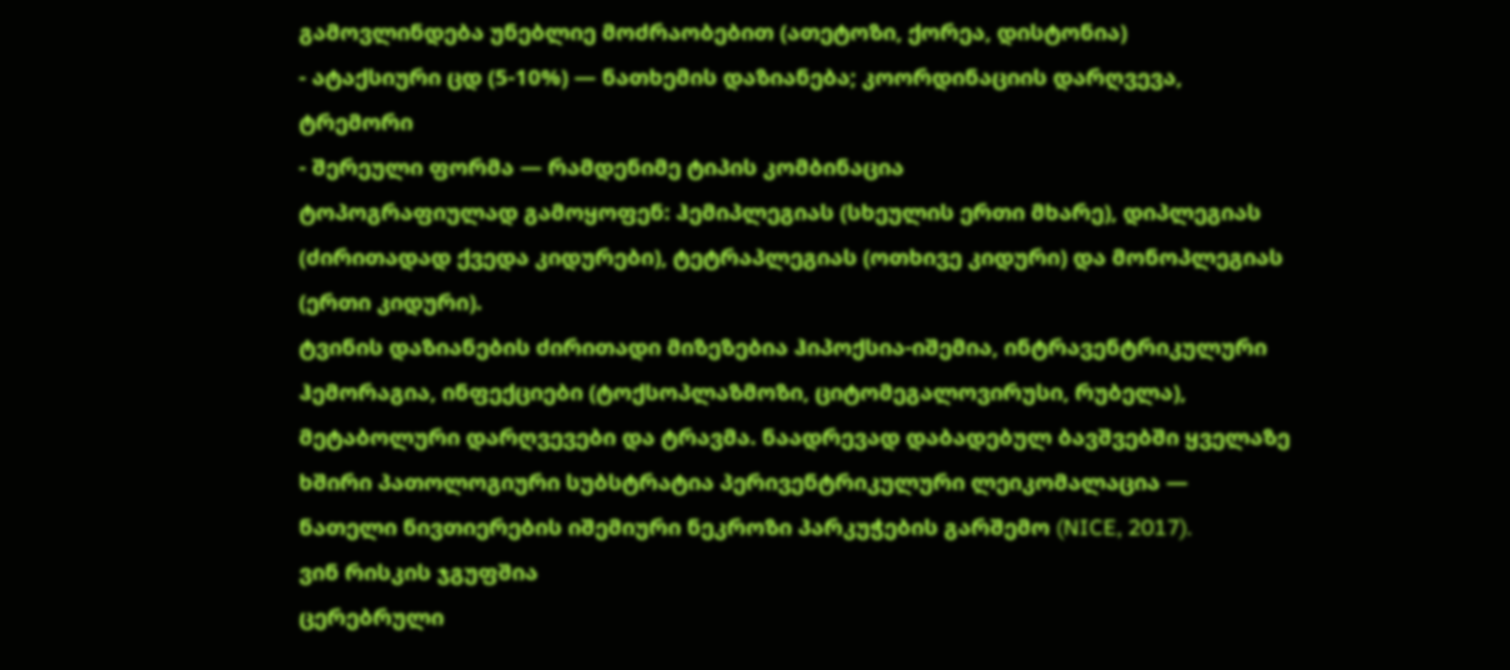გამოვლინდება უნებლიე მოძრაობებით (ათეტოზი, ქორეა, დისტონია)
- ატაქსიური ცდ (5-10%) — ნათხემის დაზიანება; კოორდინაციის დარღვევა, ტრემორი
- შერეული ფორმა — რამდენიმე ტიპის კომბინაცია
ტოპოგრაფიულად გამოყოფენ: ჰემიპლეგიას (სხეულის ერთი მხარე), დიპლეგიას (ძირითადად ქვედა კიდურები), ტეტრაპლეგიას (ოთხივე კიდური) და მონოპლეგიას (ერთი კიდური).
ტვინის დაზიანების ძირითადი მიზეზებია ჰიპოქსია-იშემია, ინტრავენტრიკულური ჰემორაგია, ინფექციები (ტოქსოპლაზმოზი, ციტომეგალოვირუსი, რუბელა), მეტაბოლური დარღვევები და ტრავმა. ნაადრევად დაბადებულ ბავშვებში ყველაზე ხშირი პათოლოგიური სუბსტრატია პერივენტრიკულური ლეიკომალაცია — ნათელი ნივთიერების იშემიური ნეკროზი პარკუჭების გარშემო (NICE, 2017).
ვინ რისკის ჯგუფშია
ცერებრული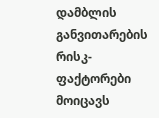დამბლის განვითარების რისკ-ფაქტორები მოიცავს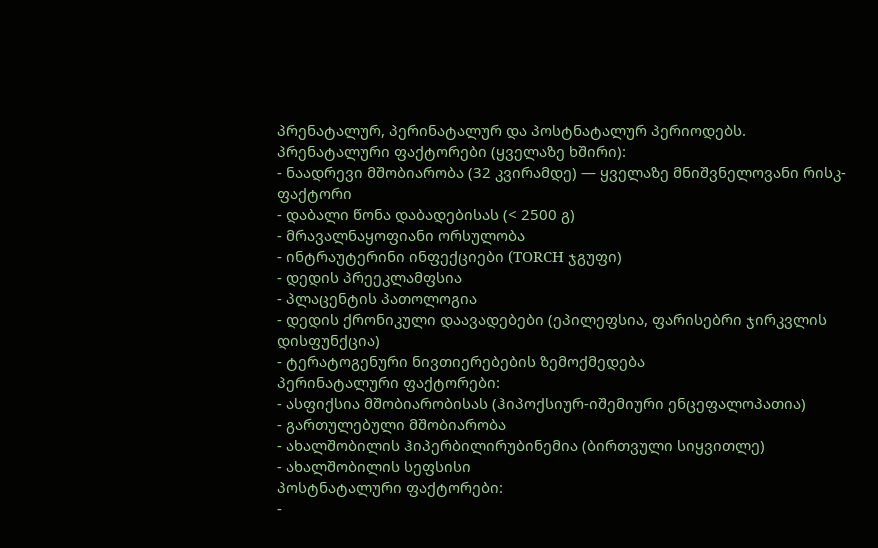პრენატალურ, პერინატალურ და პოსტნატალურ პერიოდებს.
პრენატალური ფაქტორები (ყველაზე ხშირი):
- ნაადრევი მშობიარობა (32 კვირამდე) — ყველაზე მნიშვნელოვანი რისკ-ფაქტორი
- დაბალი წონა დაბადებისას (< 2500 გ)
- მრავალნაყოფიანი ორსულობა
- ინტრაუტერინი ინფექციები (TORCH ჯგუფი)
- დედის პრეეკლამფსია
- პლაცენტის პათოლოგია
- დედის ქრონიკული დაავადებები (ეპილეფსია, ფარისებრი ჯირკვლის დისფუნქცია)
- ტერატოგენური ნივთიერებების ზემოქმედება
პერინატალური ფაქტორები:
- ასფიქსია მშობიარობისას (ჰიპოქსიურ-იშემიური ენცეფალოპათია)
- გართულებული მშობიარობა
- ახალშობილის ჰიპერბილირუბინემია (ბირთვული სიყვითლე)
- ახალშობილის სეფსისი
პოსტნატალური ფაქტორები:
-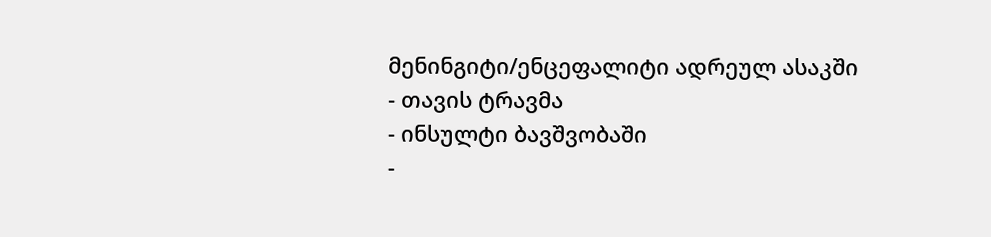მენინგიტი/ენცეფალიტი ადრეულ ასაკში
- თავის ტრავმა
- ინსულტი ბავშვობაში
-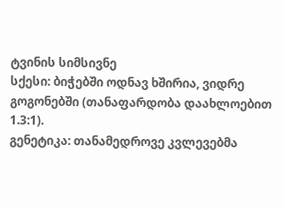ტვინის სიმსივნე
სქესი: ბიჭებში ოდნავ ხშირია, ვიდრე გოგონებში (თანაფარდობა დაახლოებით 1.3:1).
გენეტიკა: თანამედროვე კვლევებმა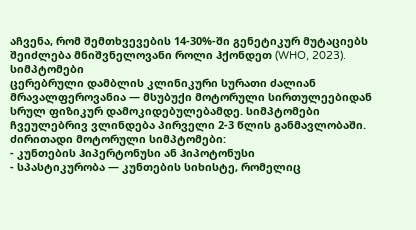აჩვენა, რომ შემთხვევების 14-30%-ში გენეტიკურ მუტაციებს შეიძლება მნიშვნელოვანი როლი ჰქონდეთ (WHO, 2023).
სიმპტომები
ცერებრული დამბლის კლინიკური სურათი ძალიან მრავალფეროვანია — მსუბუქი მოტორული სირთულეებიდან სრულ ფიზიკურ დამოკიდებულებამდე. სიმპტომები ჩვეულებრივ ვლინდება პირველი 2-3 წლის განმავლობაში.
ძირითადი მოტორული სიმპტომები:
- კუნთების ჰიპერტონუსი ან ჰიპოტონუსი
- სპასტიკურობა — კუნთების სიხისტე, რომელიც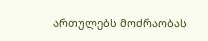ართულებს მოძრაობას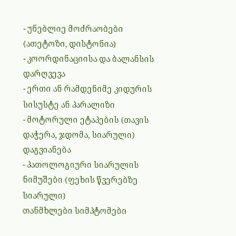- უნებლიე მოძრაობები (ათეტოზი, დისტონია)
- კოორდინაციისა და ბალანსის დარღვევა
- ერთი ან რამდენიმე კიდურის სისუსტე ან პარალიზი
- მოტორული ეტაპების (თავის დაჭერა, ჯდომა, სიარული) დაგვიანება
- პათოლოგიური სიარულის ნიმუშები (ფეხის წვერებზე სიარული)
თანმხლები სიმპტომები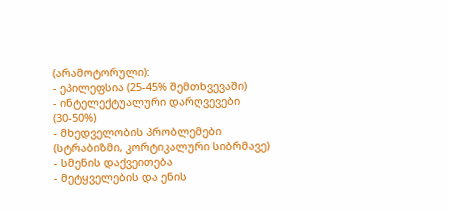(არამოტორული):
- ეპილეფსია (25-45% შემთხვევაში)
- ინტელექტუალური დარღვევები (30-50%)
- მხედველობის პრობლემები (სტრაბიზმი, კორტიკალური სიბრმავე)
- სმენის დაქვეითება
- მეტყველების და ენის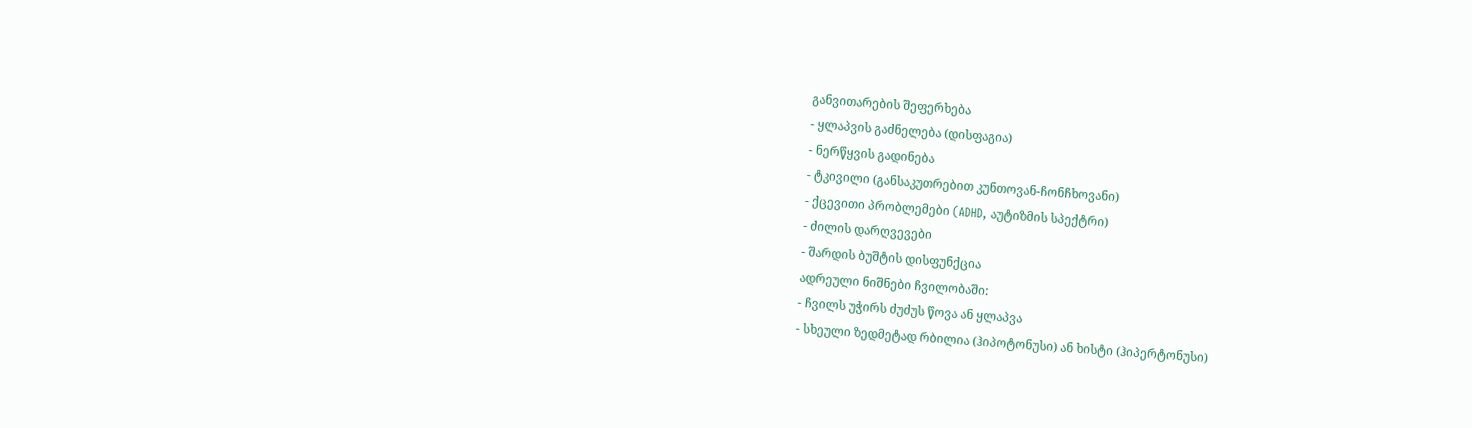განვითარების შეფერხება
- ყლაპვის გაძნელება (დისფაგია)
- ნერწყვის გადინება
- ტკივილი (განსაკუთრებით კუნთოვან-ჩონჩხოვანი)
- ქცევითი პრობლემები (ADHD, აუტიზმის სპექტრი)
- ძილის დარღვევები
- შარდის ბუშტის დისფუნქცია
ადრეული ნიშნები ჩვილობაში:
- ჩვილს უჭირს ძუძუს წოვა ან ყლაპვა
- სხეული ზედმეტად რბილია (ჰიპოტონუსი) ან ხისტი (ჰიპერტონუსი)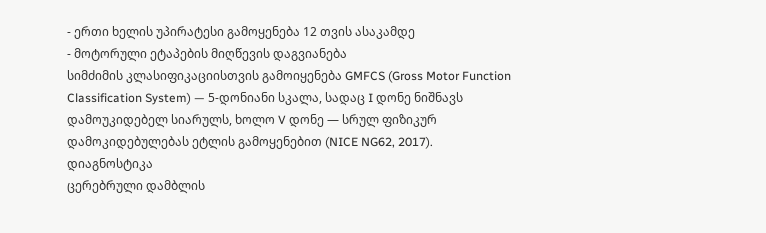- ერთი ხელის უპირატესი გამოყენება 12 თვის ასაკამდე
- მოტორული ეტაპების მიღწევის დაგვიანება
სიმძიმის კლასიფიკაციისთვის გამოიყენება GMFCS (Gross Motor Function Classification System) — 5-დონიანი სკალა, სადაც I დონე ნიშნავს დამოუკიდებელ სიარულს, ხოლო V დონე — სრულ ფიზიკურ დამოკიდებულებას ეტლის გამოყენებით (NICE NG62, 2017).
დიაგნოსტიკა
ცერებრული დამბლის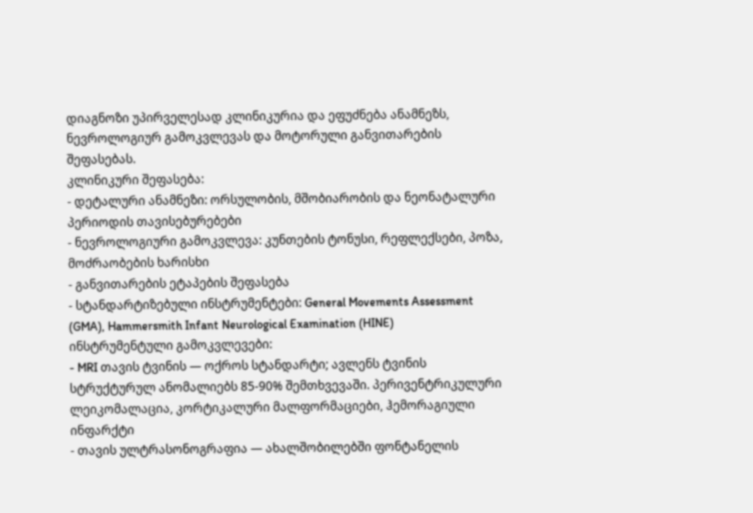დიაგნოზი უპირველესად კლინიკურია და ეფუძნება ანამნეზს, ნევროლოგიურ გამოკვლევას და მოტორული განვითარების შეფასებას.
კლინიკური შეფასება:
- დეტალური ანამნეზი: ორსულობის, მშობიარობის და ნეონატალური პერიოდის თავისებურებები
- ნევროლოგიური გამოკვლევა: კუნთების ტონუსი, რეფლექსები, პოზა, მოძრაობების ხარისხი
- განვითარების ეტაპების შეფასება
- სტანდარტიზებული ინსტრუმენტები: General Movements Assessment (GMA), Hammersmith Infant Neurological Examination (HINE)
ინსტრუმენტული გამოკვლევები:
- MRI თავის ტვინის — ოქროს სტანდარტი; ავლენს ტვინის სტრუქტურულ ანომალიებს 85-90% შემთხვევაში. პერივენტრიკულური ლეიკომალაცია, კორტიკალური მალფორმაციები, ჰემორაგიული ინფარქტი
- თავის ულტრასონოგრაფია — ახალშობილებში ფონტანელის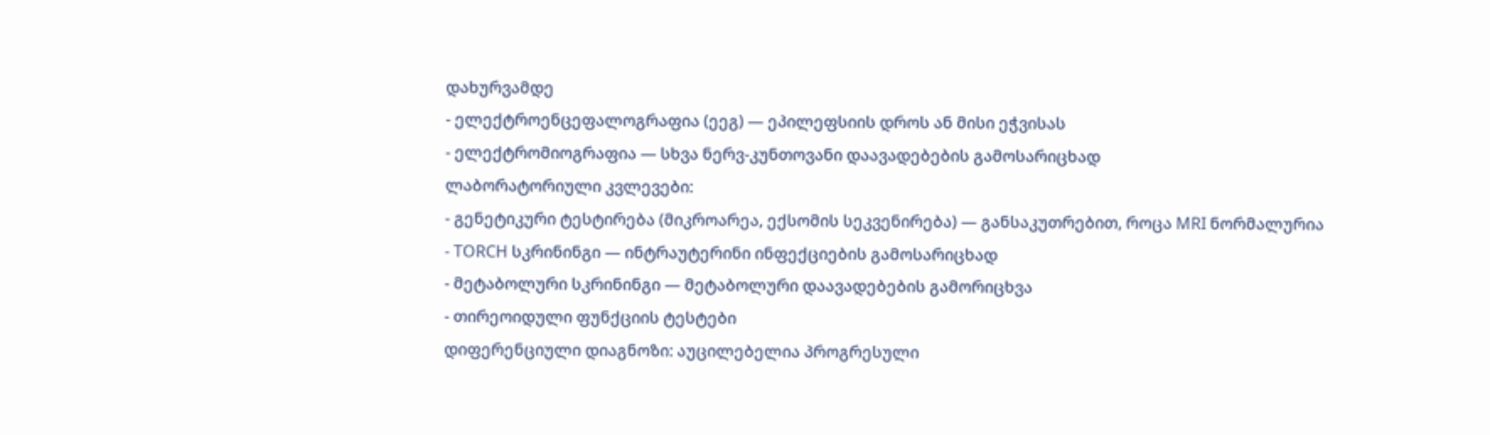დახურვამდე
- ელექტროენცეფალოგრაფია (ეეგ) — ეპილეფსიის დროს ან მისი ეჭვისას
- ელექტრომიოგრაფია — სხვა ნერვ-კუნთოვანი დაავადებების გამოსარიცხად
ლაბორატორიული კვლევები:
- გენეტიკური ტესტირება (მიკროარეა, ექსომის სეკვენირება) — განსაკუთრებით, როცა MRI ნორმალურია
- TORCH სკრინინგი — ინტრაუტერინი ინფექციების გამოსარიცხად
- მეტაბოლური სკრინინგი — მეტაბოლური დაავადებების გამორიცხვა
- თირეოიდული ფუნქციის ტესტები
დიფერენციული დიაგნოზი: აუცილებელია პროგრესული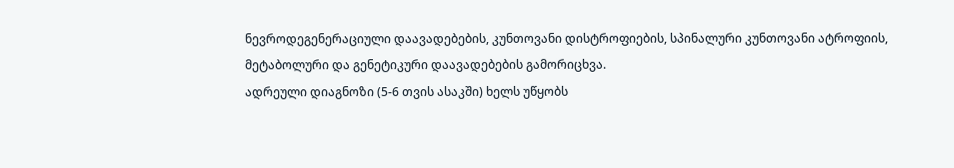ნევროდეგენერაციული დაავადებების, კუნთოვანი დისტროფიების, სპინალური კუნთოვანი ატროფიის, მეტაბოლური და გენეტიკური დაავადებების გამორიცხვა.
ადრეული დიაგნოზი (5-6 თვის ასაკში) ხელს უწყობს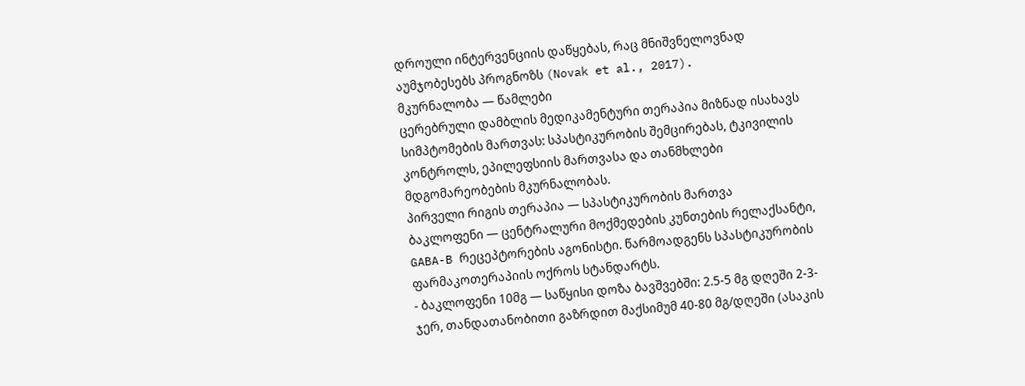დროული ინტერვენციის დაწყებას, რაც მნიშვნელოვნად აუმჯობესებს პროგნოზს (Novak et al., 2017).
მკურნალობა — წამლები
ცერებრული დამბლის მედიკამენტური თერაპია მიზნად ისახავს სიმპტომების მართვას: სპასტიკურობის შემცირებას, ტკივილის კონტროლს, ეპილეფსიის მართვასა და თანმხლები მდგომარეობების მკურნალობას.
პირველი რიგის თერაპია — სპასტიკურობის მართვა
ბაკლოფენი — ცენტრალური მოქმედების კუნთების რელაქსანტი, GABA-B რეცეპტორების აგონისტი. წარმოადგენს სპასტიკურობის ფარმაკოთერაპიის ოქროს სტანდარტს.
- ბაკლოფენი 10მგ — საწყისი დოზა ბავშვებში: 2.5-5 მგ დღეში 2-3-ჯერ, თანდათანობითი გაზრდით მაქსიმუმ 40-80 მგ/დღეში (ასაკის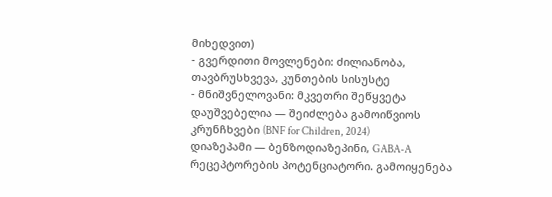მიხედვით)
- გვერდითი მოვლენები: ძილიანობა, თავბრუსხვევა, კუნთების სისუსტე
- მნიშვნელოვანი: მკვეთრი შეწყვეტა დაუშვებელია — შეიძლება გამოიწვიოს კრუნჩხვები (BNF for Children, 2024)
დიაზეპამი — ბენზოდიაზეპინი, GABA-A რეცეპტორების პოტენციატორი. გამოიყენება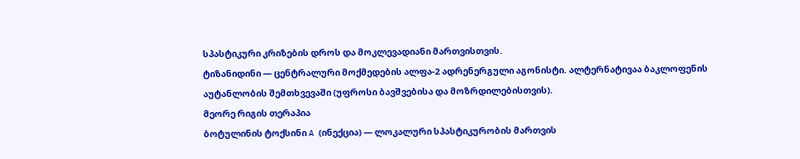სპასტიკური კრიზების დროს და მოკლევადიანი მართვისთვის.
ტიზანიდინი — ცენტრალური მოქმედების ალფა-2 ადრენერგული აგონისტი. ალტერნატივაა ბაკლოფენის აუტანლობის შემთხვევაში (უფროსი ბავშვებისა და მოზრდილებისთვის).
მეორე რიგის თერაპია
ბოტულინის ტოქსინი A (ინექცია) — ლოკალური სპასტიკურობის მართვის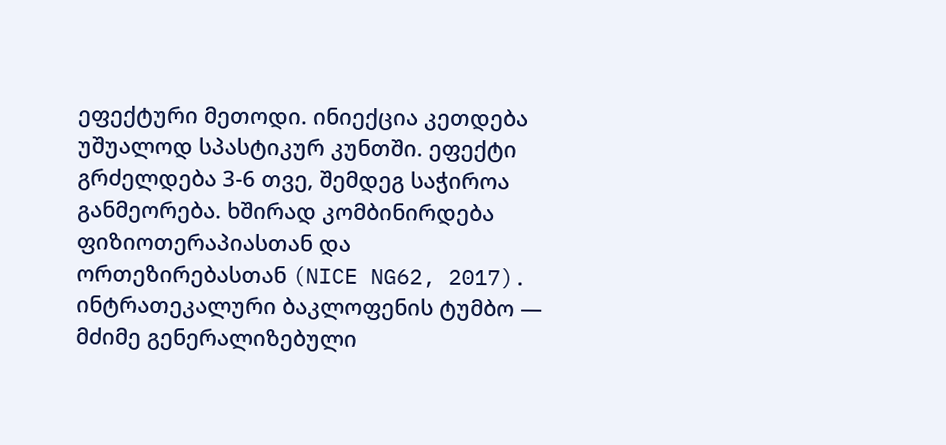ეფექტური მეთოდი. ინიექცია კეთდება უშუალოდ სპასტიკურ კუნთში. ეფექტი გრძელდება 3-6 თვე, შემდეგ საჭიროა განმეორება. ხშირად კომბინირდება ფიზიოთერაპიასთან და ორთეზირებასთან (NICE NG62, 2017).
ინტრათეკალური ბაკლოფენის ტუმბო — მძიმე გენერალიზებული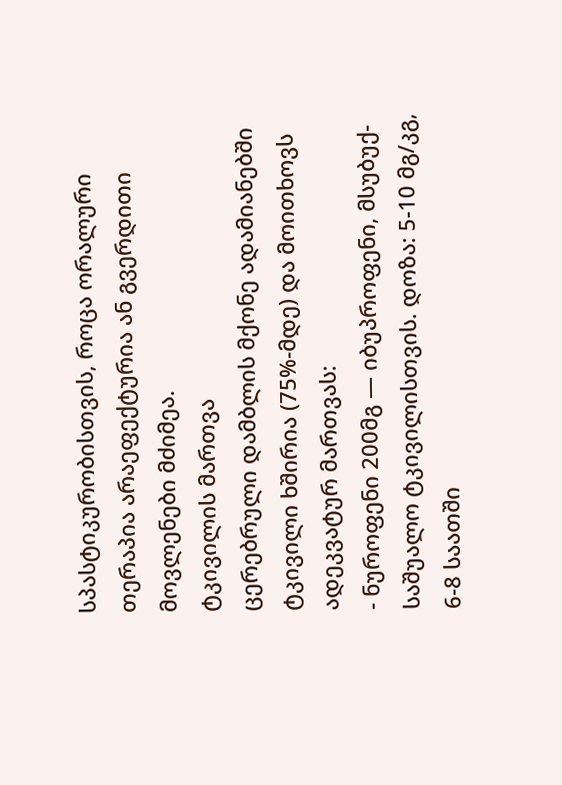სპასტიკურობისთვის, როცა ორალური თერაპია არაეფექტურია ან გვერდითი მოვლენები მძიმეა.
ტკივილის მართვა
ცერებრული დამბლის მქონე ადამიანებში ტკივილი ხშირია (75%-მდე) და მოითხოვს ადეკვატურ მართვას:
- ნუროფენი 200მგ — იბუპროფენი, მსუბუქ-საშუალო ტკივილისთვის. დოზა: 5-10 მგ/კგ, 6-8 საათში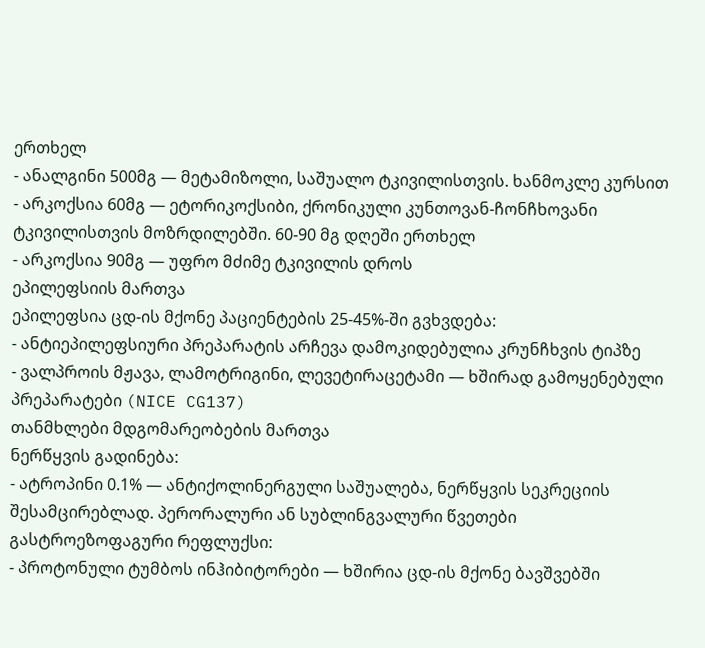ერთხელ
- ანალგინი 500მგ — მეტამიზოლი, საშუალო ტკივილისთვის. ხანმოკლე კურსით
- არკოქსია 60მგ — ეტორიკოქსიბი, ქრონიკული კუნთოვან-ჩონჩხოვანი ტკივილისთვის მოზრდილებში. 60-90 მგ დღეში ერთხელ
- არკოქსია 90მგ — უფრო მძიმე ტკივილის დროს
ეპილეფსიის მართვა
ეპილეფსია ცდ-ის მქონე პაციენტების 25-45%-ში გვხვდება:
- ანტიეპილეფსიური პრეპარატის არჩევა დამოკიდებულია კრუნჩხვის ტიპზე
- ვალპროის მჟავა, ლამოტრიგინი, ლევეტირაცეტამი — ხშირად გამოყენებული პრეპარატები (NICE CG137)
თანმხლები მდგომარეობების მართვა
ნერწყვის გადინება:
- ატროპინი 0.1% — ანტიქოლინერგული საშუალება, ნერწყვის სეკრეციის შესამცირებლად. პერორალური ან სუბლინგვალური წვეთები
გასტროეზოფაგური რეფლუქსი:
- პროტონული ტუმბოს ინჰიბიტორები — ხშირია ცდ-ის მქონე ბავშვებში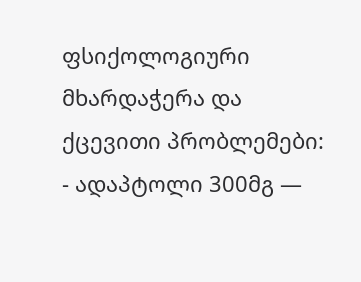ფსიქოლოგიური მხარდაჭერა და ქცევითი პრობლემები:
- ადაპტოლი 300მგ —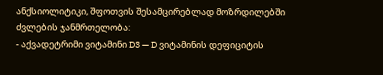ანქსიოლიტიკი, შფოთვის შესამცირებლად მოზრდილებში
ძვლების ჯანმრთელობა:
- აქვადეტრიმი ვიტამინი D3 — D ვიტამინის დეფიციტის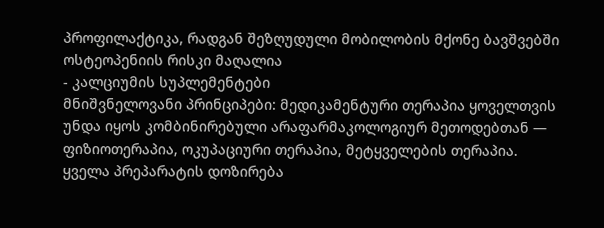პროფილაქტიკა, რადგან შეზღუდული მობილობის მქონე ბავშვებში ოსტეოპენიის რისკი მაღალია
- კალციუმის სუპლემენტები
მნიშვნელოვანი პრინციპები: მედიკამენტური თერაპია ყოველთვის უნდა იყოს კომბინირებული არაფარმაკოლოგიურ მეთოდებთან — ფიზიოთერაპია, ოკუპაციური თერაპია, მეტყველების თერაპია. ყველა პრეპარატის დოზირება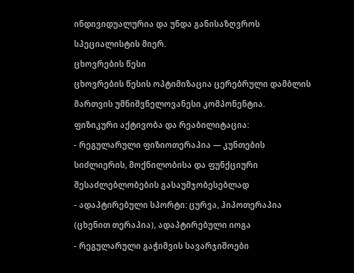ინდივიდუალურია და უნდა განისაზღვროს სპეციალისტის მიერ.
ცხოვრების წესი
ცხოვრების წესის ოპტიმიზაცია ცერებრული დამბლის მართვის უმნიშვნელოვანესი კომპონენტია.
ფიზიკური აქტივობა და რეაბილიტაცია:
- რეგულარული ფიზიოთერაპია — კუნთების სიძლიერის, მოქნილობისა და ფუნქციური შესაძლებლობების გასაუმჯობესებლად
- ადაპტირებული სპორტი: ცურვა, ჰიპოთერაპია (ცხენით თერაპია), ადაპტირებული იოგა
- რეგულარული გაჭიმვის სავარჯიშოები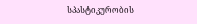სპასტიკურობის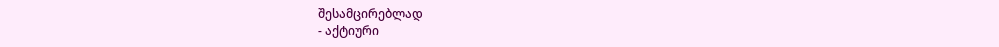შესამცირებლად
- აქტიური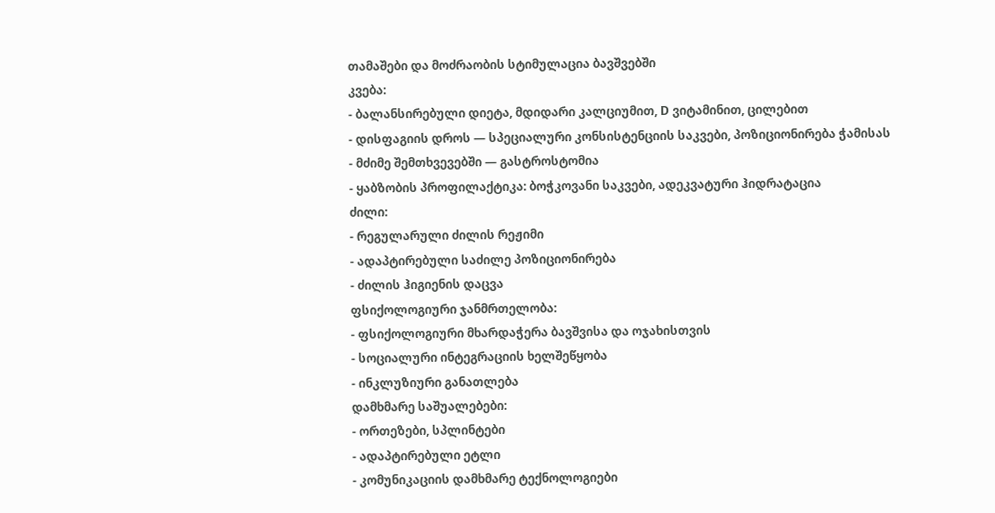თამაშები და მოძრაობის სტიმულაცია ბავშვებში
კვება:
- ბალანსირებული დიეტა, მდიდარი კალციუმით, D ვიტამინით, ცილებით
- დისფაგიის დროს — სპეციალური კონსისტენციის საკვები, პოზიციონირება ჭამისას
- მძიმე შემთხვევებში — გასტროსტომია
- ყაბზობის პროფილაქტიკა: ბოჭკოვანი საკვები, ადეკვატური ჰიდრატაცია
ძილი:
- რეგულარული ძილის რეჟიმი
- ადაპტირებული საძილე პოზიციონირება
- ძილის ჰიგიენის დაცვა
ფსიქოლოგიური ჯანმრთელობა:
- ფსიქოლოგიური მხარდაჭერა ბავშვისა და ოჯახისთვის
- სოციალური ინტეგრაციის ხელშეწყობა
- ინკლუზიური განათლება
დამხმარე საშუალებები:
- ორთეზები, სპლინტები
- ადაპტირებული ეტლი
- კომუნიკაციის დამხმარე ტექნოლოგიები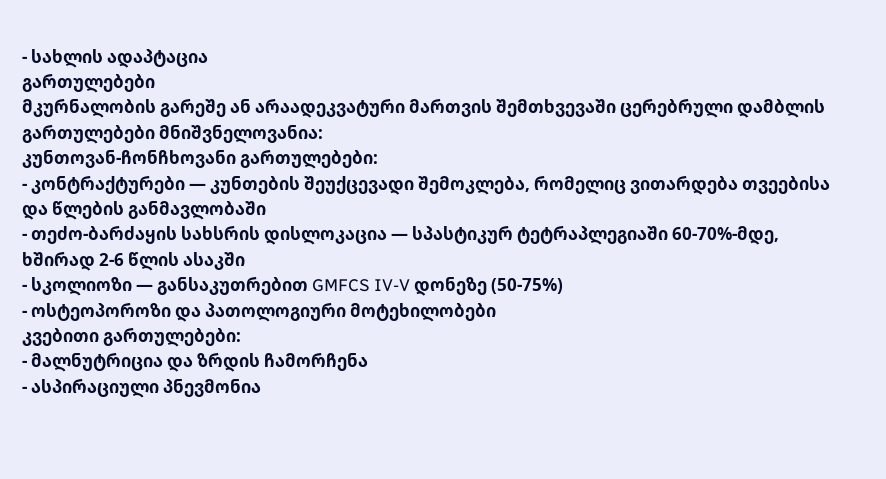- სახლის ადაპტაცია
გართულებები
მკურნალობის გარეშე ან არაადეკვატური მართვის შემთხვევაში ცერებრული დამბლის გართულებები მნიშვნელოვანია:
კუნთოვან-ჩონჩხოვანი გართულებები:
- კონტრაქტურები — კუნთების შეუქცევადი შემოკლება, რომელიც ვითარდება თვეებისა და წლების განმავლობაში
- თეძო-ბარძაყის სახსრის დისლოკაცია — სპასტიკურ ტეტრაპლეგიაში 60-70%-მდე, ხშირად 2-6 წლის ასაკში
- სკოლიოზი — განსაკუთრებით GMFCS IV-V დონეზე (50-75%)
- ოსტეოპოროზი და პათოლოგიური მოტეხილობები
კვებითი გართულებები:
- მალნუტრიცია და ზრდის ჩამორჩენა
- ასპირაციული პნევმონია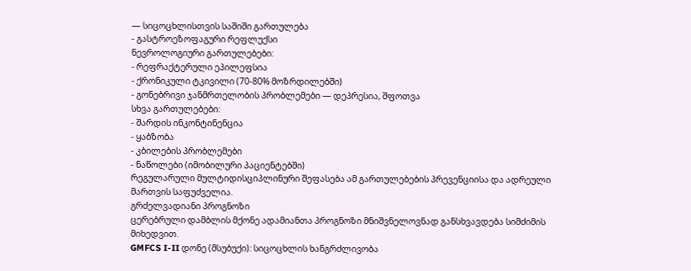— სიცოცხლისთვის საშიში გართულება
- გასტროეზოფაგური რეფლუქსი
ნევროლოგიური გართულებები:
- რეფრაქტერული ეპილეფსია
- ქრონიკული ტკივილი (70-80% მოზრდილებში)
- გონებრივი ჯანმრთელობის პრობლემები — დეპრესია, შფოთვა
სხვა გართულებები:
- შარდის ინკონტინენცია
- ყაბზობა
- კბილების პრობლემები
- ნაწოლები (იმობილური პაციენტებში)
რეგულარული მულტიდისციპლინური შეფასება ამ გართულებების პრევენციისა და ადრეული მართვის საფუძველია.
გრძელვადიანი პროგნოზი
ცერებრული დამბლის მქონე ადამიანთა პროგნოზი მნიშვნელოვნად განსხვავდება სიმძიმის მიხედვით.
GMFCS I-II დონე (მსუბუქი): სიცოცხლის ხანგრძლივობა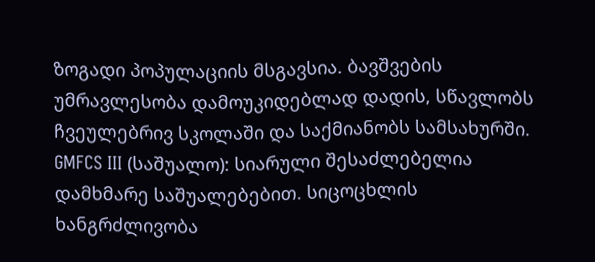ზოგადი პოპულაციის მსგავსია. ბავშვების უმრავლესობა დამოუკიდებლად დადის, სწავლობს ჩვეულებრივ სკოლაში და საქმიანობს სამსახურში.
GMFCS III (საშუალო): სიარული შესაძლებელია დამხმარე საშუალებებით. სიცოცხლის ხანგრძლივობა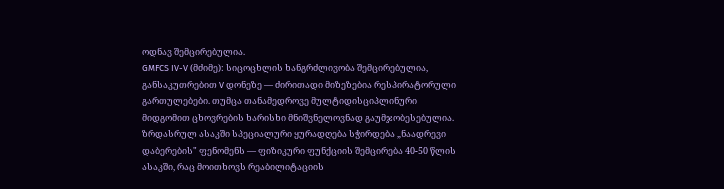ოდნავ შემცირებულია.
GMFCS IV-V (მძიმე): სიცოცხლის ხანგრძლივობა შემცირებულია, განსაკუთრებით V დონეზე — ძირითადი მიზეზებია რესპირატორული გართულებები. თუმცა თანამედროვე მულტიდისციპლინური მიდგომით ცხოვრების ხარისხი მნიშვნელოვნად გაუმჯობესებულია.
ზრდასრულ ასაკში სპეციალური ყურადღება სჭირდება „ნაადრევი დაბერების" ფენომენს — ფიზიკური ფუნქციის შემცირება 40-50 წლის ასაკში, რაც მოითხოვს რეაბილიტაციის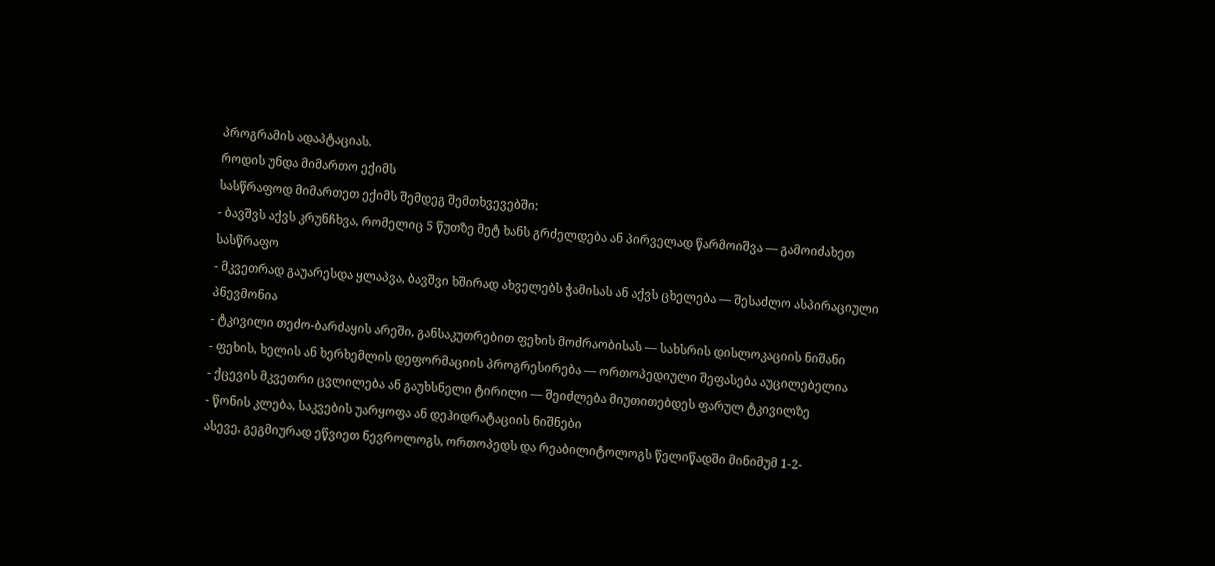პროგრამის ადაპტაციას.
როდის უნდა მიმართო ექიმს
სასწრაფოდ მიმართეთ ექიმს შემდეგ შემთხვევებში:
- ბავშვს აქვს კრუნჩხვა, რომელიც 5 წუთზე მეტ ხანს გრძელდება ან პირველად წარმოიშვა — გამოიძახეთ სასწრაფო
- მკვეთრად გაუარესდა ყლაპვა, ბავშვი ხშირად ახველებს ჭამისას ან აქვს ცხელება — შესაძლო ასპირაციული პნევმონია
- ტკივილი თეძო-ბარძაყის არეში, განსაკუთრებით ფეხის მოძრაობისას — სახსრის დისლოკაციის ნიშანი
- ფეხის, ხელის ან ხერხემლის დეფორმაციის პროგრესირება — ორთოპედიული შეფასება აუცილებელია
- ქცევის მკვეთრი ცვლილება ან გაუხსნელი ტირილი — შეიძლება მიუთითებდეს ფარულ ტკივილზე
- წონის კლება, საკვების უარყოფა ან დეჰიდრატაციის ნიშნები
ასევე, გეგმიურად ეწვიეთ ნევროლოგს, ორთოპედს და რეაბილიტოლოგს წელიწადში მინიმუმ 1-2-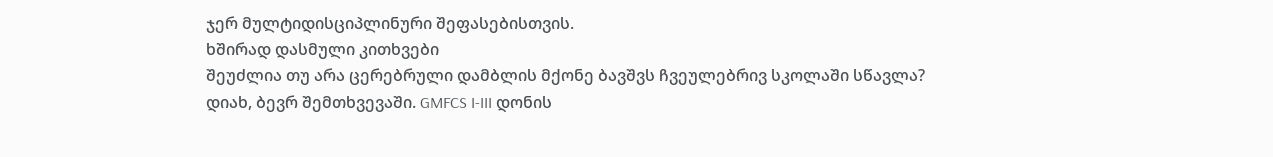ჯერ მულტიდისციპლინური შეფასებისთვის.
ხშირად დასმული კითხვები
შეუძლია თუ არა ცერებრული დამბლის მქონე ბავშვს ჩვეულებრივ სკოლაში სწავლა?
დიახ, ბევრ შემთხვევაში. GMFCS I-III დონის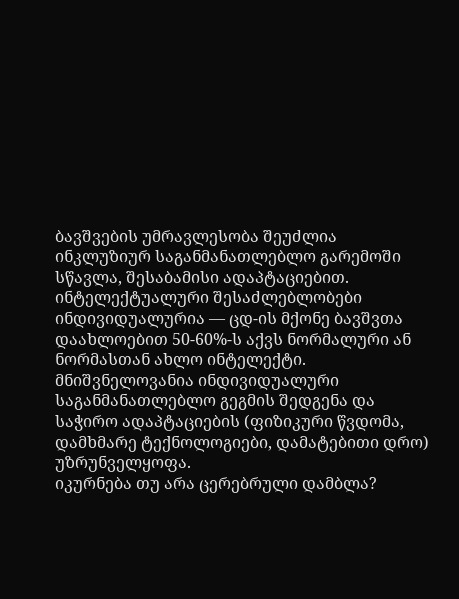ბავშვების უმრავლესობა შეუძლია ინკლუზიურ საგანმანათლებლო გარემოში სწავლა, შესაბამისი ადაპტაციებით. ინტელექტუალური შესაძლებლობები ინდივიდუალურია — ცდ-ის მქონე ბავშვთა დაახლოებით 50-60%-ს აქვს ნორმალური ან ნორმასთან ახლო ინტელექტი. მნიშვნელოვანია ინდივიდუალური საგანმანათლებლო გეგმის შედგენა და საჭირო ადაპტაციების (ფიზიკური წვდომა, დამხმარე ტექნოლოგიები, დამატებითი დრო) უზრუნველყოფა.
იკურნება თუ არა ცერებრული დამბლა?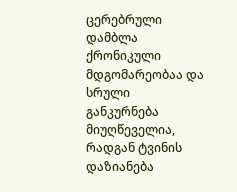ცერებრული დამბლა ქრონიკული მდგომარეობაა და სრული განკურნება მიუღწეველია, რადგან ტვინის დაზიანება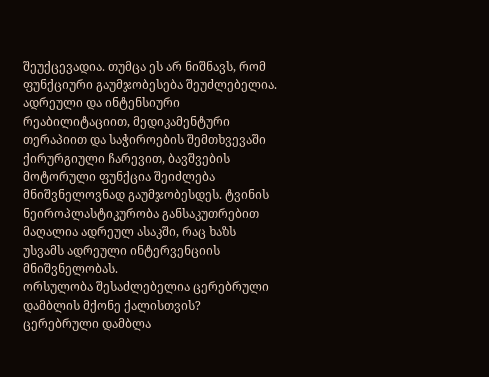შეუქცევადია. თუმცა ეს არ ნიშნავს, რომ ფუნქციური გაუმჯობესება შეუძლებელია. ადრეული და ინტენსიური რეაბილიტაციით, მედიკამენტური თერაპიით და საჭიროების შემთხვევაში ქირურგიული ჩარევით, ბავშვების მოტორული ფუნქცია შეიძლება მნიშვნელოვნად გაუმჯობესდეს. ტვინის ნეიროპლასტიკურობა განსაკუთრებით მაღალია ადრეულ ასაკში, რაც ხაზს უსვამს ადრეული ინტერვენციის მნიშვნელობას.
ორსულობა შესაძლებელია ცერებრული დამბლის მქონე ქალისთვის?
ცერებრული დამბლა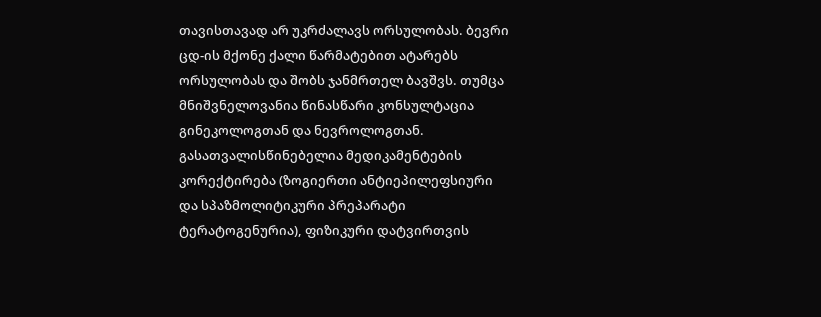თავისთავად არ უკრძალავს ორსულობას. ბევრი ცდ-ის მქონე ქალი წარმატებით ატარებს ორსულობას და შობს ჯანმრთელ ბავშვს. თუმცა მნიშვნელოვანია წინასწარი კონსულტაცია გინეკოლოგთან და ნევროლოგთან. გასათვალისწინებელია მედიკამენტების კორექტირება (ზოგიერთი ანტიეპილეფსიური და სპაზმოლიტიკური პრეპარატი ტერატოგენურია), ფიზიკური დატვირთვის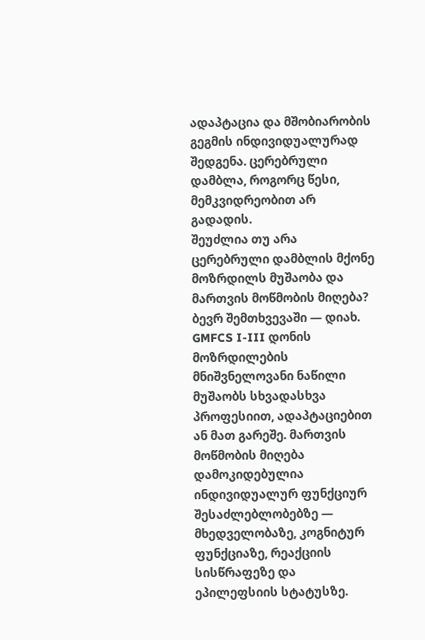ადაპტაცია და მშობიარობის გეგმის ინდივიდუალურად შედგენა. ცერებრული დამბლა, როგორც წესი, მემკვიდრეობით არ გადადის.
შეუძლია თუ არა ცერებრული დამბლის მქონე მოზრდილს მუშაობა და მართვის მოწმობის მიღება?
ბევრ შემთხვევაში — დიახ. GMFCS I-III დონის მოზრდილების მნიშვნელოვანი ნაწილი მუშაობს სხვადასხვა პროფესიით, ადაპტაციებით ან მათ გარეშე. მართვის მოწმობის მიღება დამოკიდებულია ინდივიდუალურ ფუნქციურ შესაძლებლობებზე — მხედველობაზე, კოგნიტურ ფუნქციაზე, რეაქციის სისწრაფეზე და ეპილეფსიის სტატუსზე.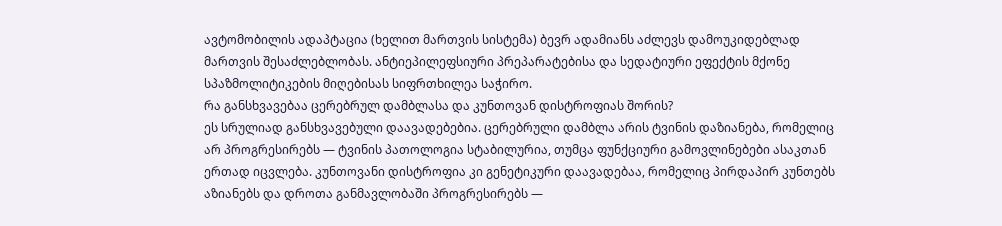ავტომობილის ადაპტაცია (ხელით მართვის სისტემა) ბევრ ადამიანს აძლევს დამოუკიდებლად მართვის შესაძლებლობას. ანტიეპილეფსიური პრეპარატებისა და სედატიური ეფექტის მქონე სპაზმოლიტიკების მიღებისას სიფრთხილეა საჭირო.
რა განსხვავებაა ცერებრულ დამბლასა და კუნთოვან დისტროფიას შორის?
ეს სრულიად განსხვავებული დაავადებებია. ცერებრული დამბლა არის ტვინის დაზიანება, რომელიც არ პროგრესირებს — ტვინის პათოლოგია სტაბილურია, თუმცა ფუნქციური გამოვლინებები ასაკთან ერთად იცვლება. კუნთოვანი დისტროფია კი გენეტიკური დაავადებაა, რომელიც პირდაპირ კუნთებს აზიანებს და დროთა განმავლობაში პროგრესირებს —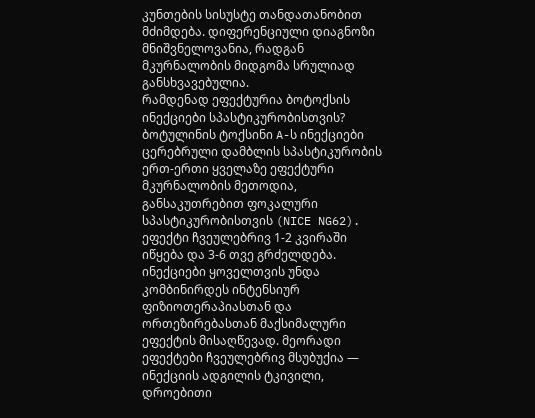კუნთების სისუსტე თანდათანობით მძიმდება. დიფერენციული დიაგნოზი მნიშვნელოვანია, რადგან მკურნალობის მიდგომა სრულიად განსხვავებულია.
რამდენად ეფექტურია ბოტოქსის ინექციები სპასტიკურობისთვის?
ბოტულინის ტოქსინი A-ს ინექციები ცერებრული დამბლის სპასტიკურობის ერთ-ერთი ყველაზე ეფექტური მკურნალობის მეთოდია, განსაკუთრებით ფოკალური სპასტიკურობისთვის (NICE NG62). ეფექტი ჩვეულებრივ 1-2 კვირაში იწყება და 3-6 თვე გრძელდება. ინექციები ყოველთვის უნდა კომბინირდეს ინტენსიურ ფიზიოთერაპიასთან და ორთეზირებასთან მაქსიმალური ეფექტის მისაღწევად. მეორადი ეფექტები ჩვეულებრივ მსუბუქია — ინექციის ადგილის ტკივილი, დროებითი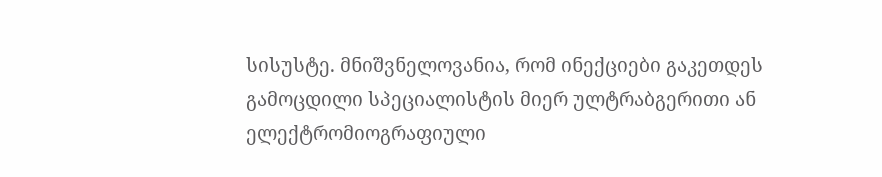სისუსტე. მნიშვნელოვანია, რომ ინექციები გაკეთდეს გამოცდილი სპეციალისტის მიერ ულტრაბგერითი ან ელექტრომიოგრაფიული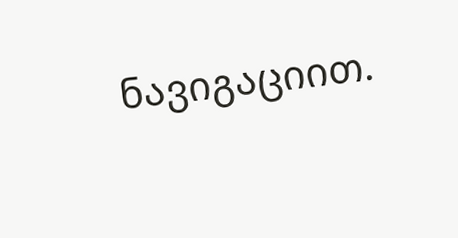ნავიგაციით.